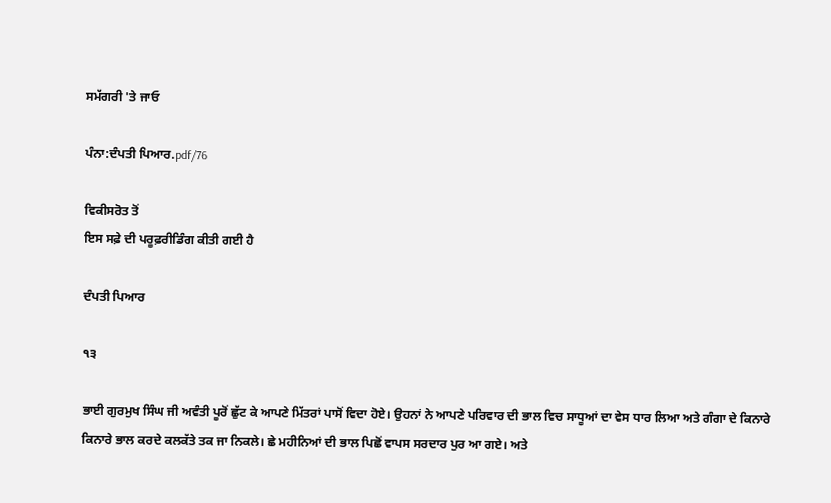ਸਮੱਗਰੀ 'ਤੇ ਜਾਓ

ਪੰਨਾ:ਦੰਪਤੀ ਪਿਆਰ.pdf/76

ਵਿਕੀਸਰੋਤ ਤੋਂ
ਇਸ ਸਫ਼ੇ ਦੀ ਪਰੂਫ਼ਰੀਡਿੰਗ ਕੀਤੀ ਗਈ ਹੈ

ਦੰਪਤੀ ਪਿਆਰ

੧੩

ਭਾਈ ਗੁਰਮੁਖ ਸਿੰਘ ਜੀ ਅਵੰਤੀ ਪੂਰੋਂ ਛੁੱਟ ਕੇ ਆਪਣੇ ਮਿੱਤਰਾਂ ਪਾਸੋਂ ਵਿਦਾ ਹੋਏ। ਉਹਨਾਂ ਨੇ ਆਪਣੇ ਪਰਿਵਾਰ ਦੀ ਭਾਲ ਵਿਚ ਸਾਧੂਆਂ ਦਾ ਵੇਸ ਧਾਰ ਲਿਆ ਅਤੇ ਗੰਗਾ ਦੇ ਕਿਨਾਰੇ ਕਿਨਾਰੇ ਭਾਲ ਕਰਦੇ ਕਲਕੱਤੇ ਤਕ ਜਾ ਨਿਕਲੇ। ਛੇ ਮਹੀਨਿਆਂ ਦੀ ਭਾਲ ਪਿਛੋਂ ਵਾਪਸ ਸਰਦਾਰ ਪੁਰ ਆ ਗਏ। ਅਤੇ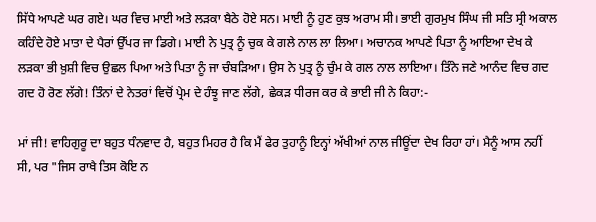ਸਿੱਧੇ ਆਪਣੇ ਘਰ ਗਏ। ਘਰ ਵਿਚ ਮਾਈ ਅਤੇ ਲੜਕਾ ਬੈਠੇ ਹੋਏ ਸਨ। ਮਾਈ ਨੂੰ ਹੁਣ ਕੁਝ ਅਰਾਮ ਸੀ। ਭਾਈ ਗੁਰਮੁਖ ਸਿੰਘ ਜੀ ਸਤਿ ਸ੍ਰੀ ਅਕਾਲ ਕਹਿੰਦੇ ਹੋਏ ਮਾਤਾ ਦੇ ਪੈਰਾਂ ਉੱਪਰ ਜਾ ਡਿਗੇ। ਮਾਈ ਨੇ ਪੁਤ੍ਰ ਨੂੰ ਚੁਕ ਕੇ ਗਲੇ ਨਾਲ ਲਾ ਲਿਆ। ਅਚਾਨਕ ਆਪਣੇ ਪਿਤਾ ਨੂੰ ਆਇਆ ਦੇਖ ਕੇ ਲੜਕਾ ਭੀ ਖ਼ੁਸ਼ੀ ਵਿਚ ਉਛਲ ਪਿਆ ਅਤੇ ਪਿਤਾ ਨੂੰ ਜਾ ਚੰਬੜਿਆ। ਉਸ ਨੇ ਪੁਤ੍ਰ ਨੂੰ ਚੁੰਮ ਕੇ ਗਲ ਨਾਲ ਲਾਇਆ। ਤਿੰਨੇ ਜਣੇ ਆਨੰਦ ਵਿਚ ਗਦ ਗਦ ਹੋ ਰੋਣ ਲੱਗੇ! ਤਿੰਨਾਂ ਦੇ ਨੇਤਰਾਂ ਵਿਚੋਂ ਪ੍ਰੇਮ ਦੇ ਹੰਝੂ ਜਾਣ ਲੱਗੇ, ਛੇਕੜ ਧੀਰਜ ਕਰ ਕੇ ਭਾਈ ਜੀ ਨੇ ਕਿਹਾ:-

ਮਾਂ ਜੀ! ਵਾਹਿਗੁਰੂ ਦਾ ਬਹੁਤ ਧੰਨਵਾਦ ਹੈ, ਬਹੁਤ ਮਿਹਰ ਹੈ ਕਿ ਮੈਂ ਫੇਰ ਤੁਹਾਨੂੰ ਇਨ੍ਹਾਂ ਅੱਖੀਆਂ ਨਾਲ ਜੀਊਂਦਾ ਦੇਖ ਰਿਹਾ ਹਾਂ। ਮੈਨੂੰ ਆਸ ਨਹੀਂ ਸੀ, ਪਰ "ਜਿਸ ਰਾਖੈ ਤਿਸ ਕੋਇ ਨ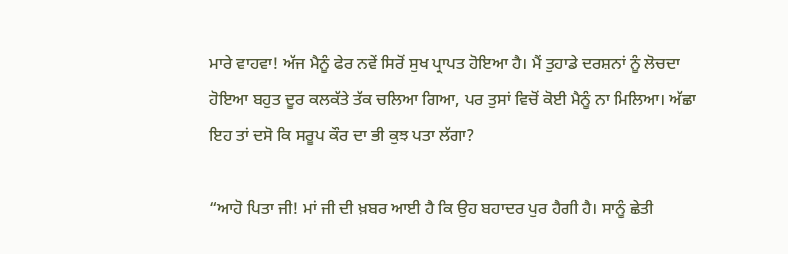ਮਾਰੇ ਵਾਹਵਾ! ਅੱਜ ਮੈਨੂੰ ਫੇਰ ਨਵੇਂ ਸਿਰੋਂ ਸੁਖ ਪ੍ਰਾਪਤ ਹੋਇਆ ਹੈ। ਮੈਂ ਤੁਹਾਡੇ ਦਰਸ਼ਨਾਂ ਨੂੰ ਲੋਚਦਾ ਹੋਇਆ ਬਹੁਤ ਦੂਰ ਕਲਕੱਤੇ ਤੱਕ ਚਲਿਆ ਗਿਆ, ਪਰ ਤੁਸਾਂ ਵਿਚੋਂ ਕੋਈ ਮੈਨੂੰ ਨਾ ਮਿਲਿਆ। ਅੱਛਾ ਇਹ ਤਾਂ ਦਸੋ ਕਿ ਸਰੂਪ ਕੌਰ ਦਾ ਭੀ ਕੁਝ ਪਤਾ ਲੱਗਾ?

“ਆਹੋ ਪਿਤਾ ਜੀ! ਮਾਂ ਜੀ ਦੀ ਖ਼ਬਰ ਆਈ ਹੈ ਕਿ ਉਹ ਬਹਾਦਰ ਪੁਰ ਹੈਗੀ ਹੈ। ਸਾਨੂੰ ਛੇਤੀ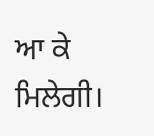ਆ ਕੇ ਮਿਲੇਗੀ।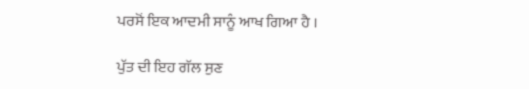ਪਰਸੋਂ ਇਕ ਆਦਮੀ ਸਾਨੂੰ ਆਖ ਗਿਆ ਹੈ ।

ਪੁੱਤ ਦੀ ਇਹ ਗੱਲ ਸੁਣ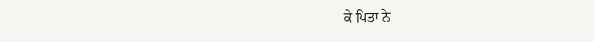ਕੇ ਪਿਤਾ ਨੇ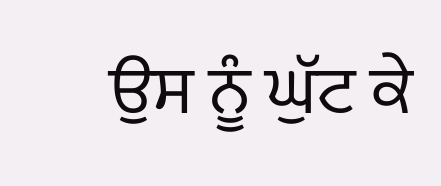ਉਸ ਨੂੰ ਘੁੱਟ ਕੇ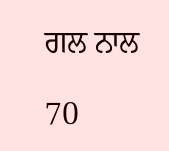ਗਲ ਨਾਲ

70